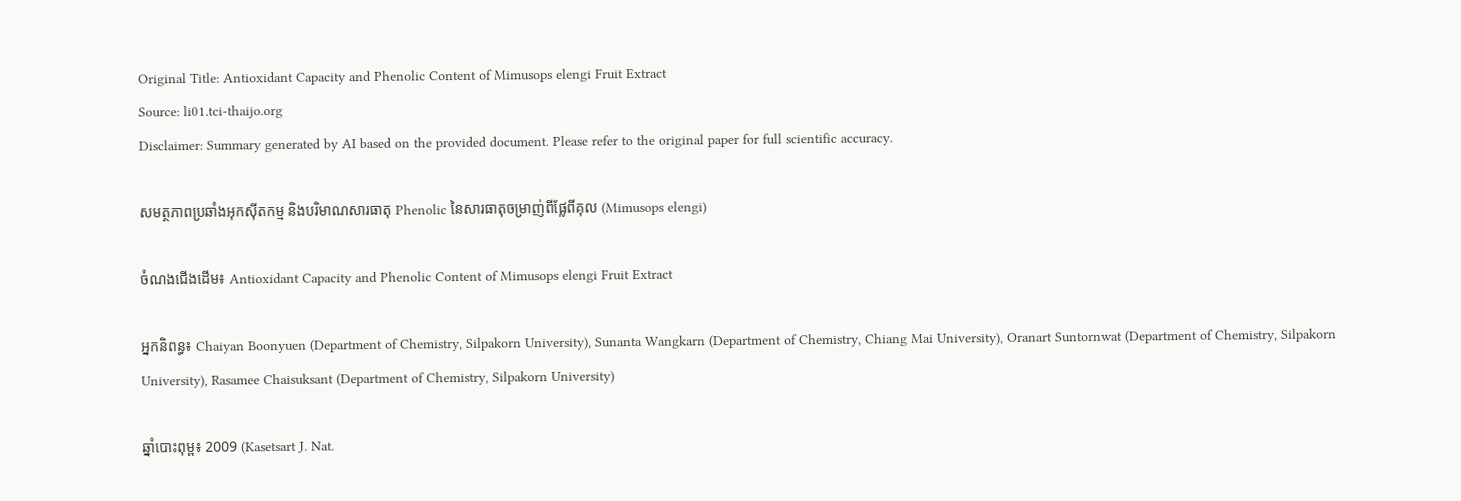Original Title: Antioxidant Capacity and Phenolic Content of Mimusops elengi Fruit Extract
Source: li01.tci-thaijo.org
Disclaimer: Summary generated by AI based on the provided document. Please refer to the original paper for full scientific accuracy.

សមត្ថភាពប្រឆាំងអុកស៊ីតកម្ម និងបរិមាណសារធាតុ Phenolic នៃសារធាតុចម្រាញ់ពីផ្លែពីគុល (Mimusops elengi)

ចំណងជើងដើម៖ Antioxidant Capacity and Phenolic Content of Mimusops elengi Fruit Extract

អ្នកនិពន្ធ៖ Chaiyan Boonyuen (Department of Chemistry, Silpakorn University), Sunanta Wangkarn (Department of Chemistry, Chiang Mai University), Oranart Suntornwat (Department of Chemistry, Silpakorn University), Rasamee Chaisuksant (Department of Chemistry, Silpakorn University)

ឆ្នាំបោះពុម្ព៖ 2009 (Kasetsart J. Nat.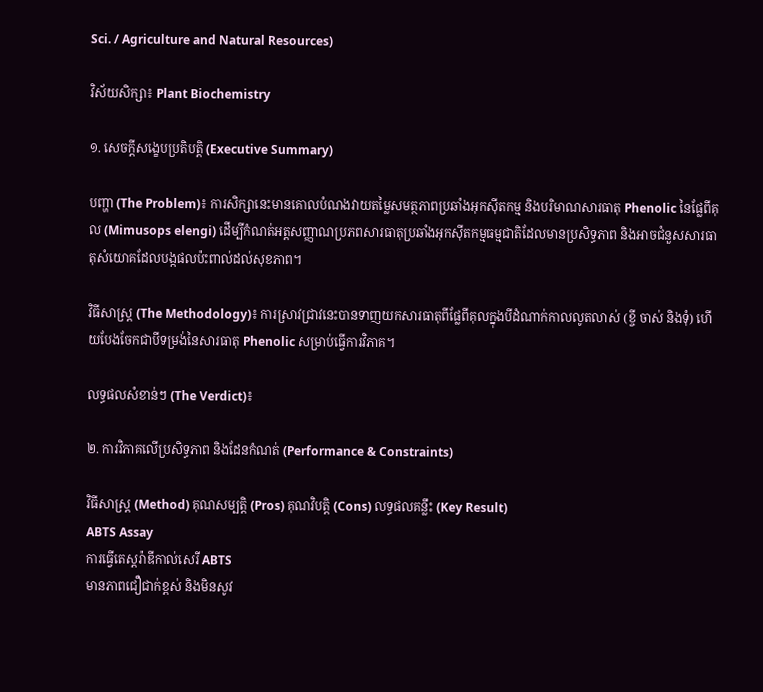Sci. / Agriculture and Natural Resources)

វិស័យសិក្សា៖ Plant Biochemistry

១. សេចក្តីសង្ខេបប្រតិបត្តិ (Executive Summary)

បញ្ហា (The Problem)៖ ការសិក្សានេះមានគោលបំណងវាយតម្លៃសមត្ថភាពប្រឆាំងអុកស៊ីតកម្ម និងបរិមាណសារធាតុ Phenolic នៃផ្លែពីគុល (Mimusops elengi) ដើម្បីកំណត់អត្តសញ្ញាណប្រភពសារធាតុប្រឆាំងអុកស៊ីតកម្មធម្មជាតិដែលមានប្រសិទ្ធភាព និងអាចជំនួសសារធាតុសំយោគដែលបង្កផលប៉ះពាល់ដល់សុខភាព។

វិធីសាស្ត្រ (The Methodology)៖ ការស្រាវជ្រាវនេះបានទាញយកសារធាតុពីផ្លែពីគុលក្នុងបីដំណាក់កាលលូតលាស់ (ខ្ចី ចាស់ និងទុំ) ហើយបែងចែកជាបីទម្រង់នៃសារធាតុ Phenolic សម្រាប់ធ្វើការវិភាគ។

លទ្ធផលសំខាន់ៗ (The Verdict)៖

២. ការវិភាគលើប្រសិទ្ធភាព និងដែនកំណត់ (Performance & Constraints)

វិធីសាស្ត្រ (Method) គុណសម្បត្តិ (Pros) គុណវិបត្តិ (Cons) លទ្ធផលគន្លឹះ (Key Result)
ABTS Assay
ការធ្វើតេស្តរ៉ាឌីកាល់សេរី ABTS
មានភាពជឿជាក់ខ្ពស់ និងមិនសូវ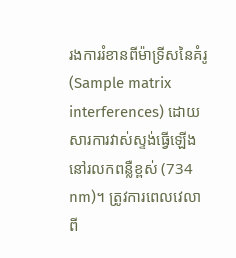រងការរំខានពីម៉ាទ្រីសនៃគំរូ (Sample matrix interferences) ដោយសារការវាស់ស្ទង់ធ្វើឡើងនៅរលកពន្លឺខ្ពស់ (734 nm)។ ត្រូវការពេលវេលាពី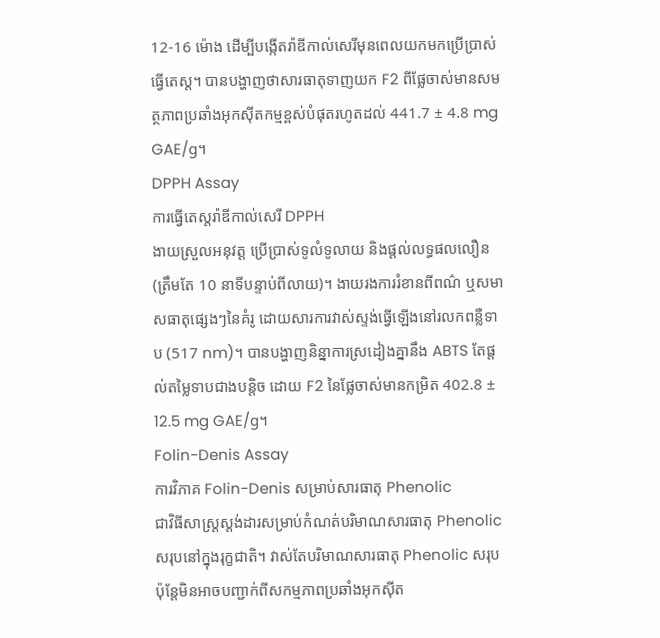12-16 ម៉ោង ដើម្បីបង្កើតរ៉ាឌីកាល់សេរីមុនពេលយកមកប្រើប្រាស់ធ្វើតេស្ត។ បានបង្ហាញថាសារធាតុទាញយក F2 ពីផ្លែចាស់មានសមត្ថភាពប្រឆាំងអុកស៊ីតកម្មខ្ពស់បំផុតរហូតដល់ 441.7 ± 4.8 mg GAE/g។
DPPH Assay
ការធ្វើតេស្តរ៉ាឌីកាល់សេរី DPPH
ងាយស្រួលអនុវត្ត ប្រើប្រាស់ទូលំទូលាយ និងផ្តល់លទ្ធផលលឿន (ត្រឹមតែ 10 នាទីបន្ទាប់ពីលាយ)។ ងាយរងការរំខានពីពណ៌ ឬសមាសធាតុផ្សេងៗនៃគំរូ ដោយសារការវាស់ស្ទង់ធ្វើឡើងនៅរលកពន្លឺទាប (517 nm)។ បានបង្ហាញនិន្នាការស្រដៀងគ្នានឹង ABTS តែផ្តល់តម្លៃទាបជាងបន្តិច ដោយ F2 នៃផ្លែចាស់មានកម្រិត 402.8 ± 12.5 mg GAE/g។
Folin-Denis Assay
ការវិភាគ Folin-Denis សម្រាប់សារធាតុ Phenolic
ជាវិធីសាស្ត្រស្តង់ដារសម្រាប់កំណត់បរិមាណសារធាតុ Phenolic សរុបនៅក្នុងរុក្ខជាតិ។ វាស់តែបរិមាណសារធាតុ Phenolic សរុប ប៉ុន្តែមិនអាចបញ្ជាក់ពីសកម្មភាពប្រឆាំងអុកស៊ីត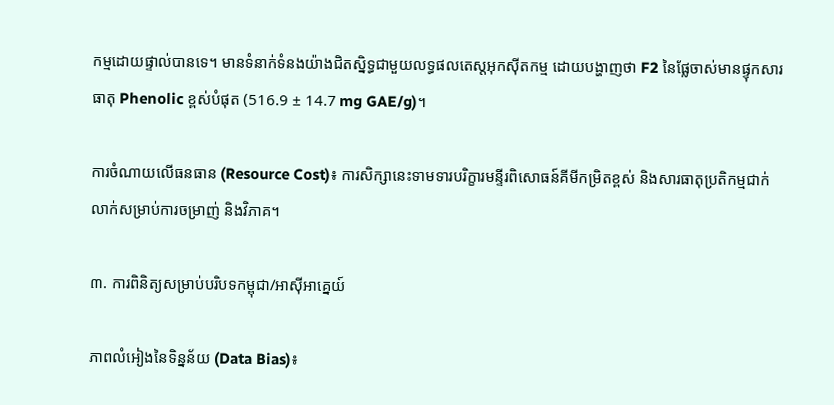កម្មដោយផ្ទាល់បានទេ។ មានទំនាក់ទំនងយ៉ាងជិតស្និទ្ធជាមួយលទ្ធផលតេស្តអុកស៊ីតកម្ម ដោយបង្ហាញថា F2 នៃផ្លែចាស់មានផ្ទុកសារធាតុ Phenolic ខ្ពស់បំផុត (516.9 ± 14.7 mg GAE/g)។

ការចំណាយលើធនធាន (Resource Cost)៖ ការសិក្សានេះទាមទារបរិក្ខារមន្ទីរពិសោធន៍គីមីកម្រិតខ្ពស់ និងសារធាតុប្រតិកម្មជាក់លាក់សម្រាប់ការចម្រាញ់ និងវិភាគ។

៣. ការពិនិត្យសម្រាប់បរិបទកម្ពុជា/អាស៊ីអាគ្នេយ៍

ភាពលំអៀងនៃទិន្នន័យ (Data Bias)៖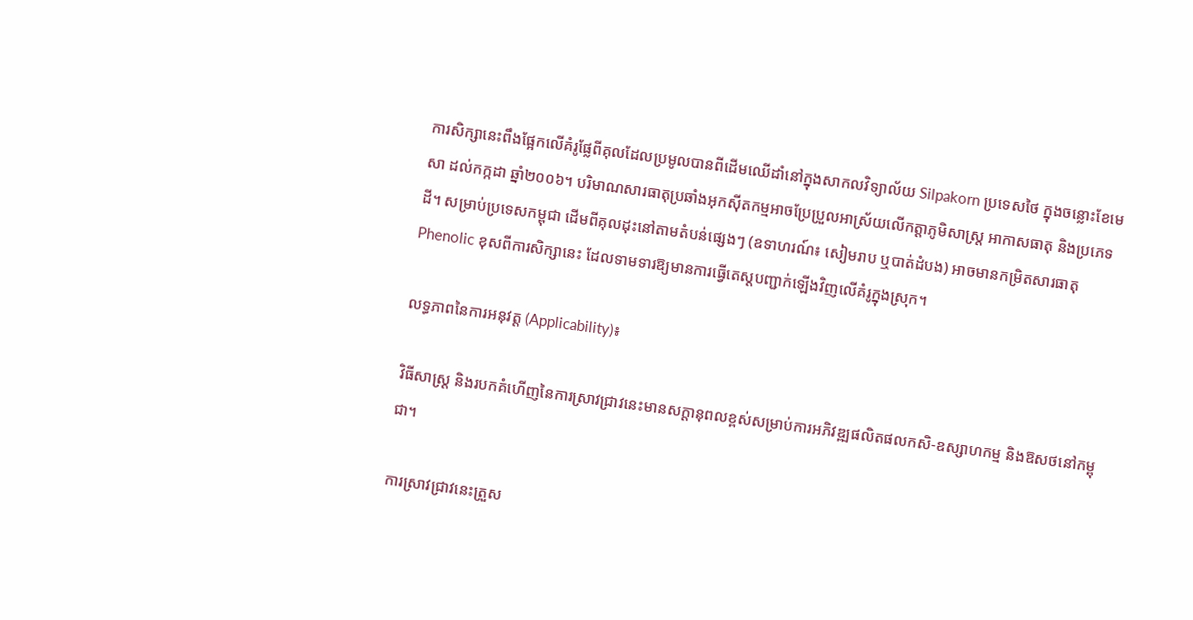ការសិក្សានេះពឹងផ្អែកលើគំរូផ្លែពីគុលដែលប្រមូលបានពីដើមឈើដាំនៅក្នុងសាកលវិទ្យាល័យ Silpakorn ប្រទេសថៃ ក្នុងចន្លោះខែមេសា ដល់កក្កដា ឆ្នាំ២០០៦។ បរិមាណសារធាតុប្រឆាំងអុកស៊ីតកម្មអាចប្រែប្រួលអាស្រ័យលើកត្តាភូមិសាស្ត្រ អាកាសធាតុ និងប្រភេទដី។ សម្រាប់ប្រទេសកម្ពុជា ដើមពីគុលដុះនៅតាមតំបន់ផ្សេងៗ (ឧទាហរណ៍៖ សៀមរាប ឬបាត់ដំបង) អាចមានកម្រិតសារធាតុ Phenolic ខុសពីការសិក្សានេះ ដែលទាមទារឱ្យមានការធ្វើតេស្តបញ្ជាក់ឡើងវិញលើគំរូក្នុងស្រុក។

លទ្ធភាពនៃការអនុវត្ត (Applicability)៖

វិធីសាស្ត្រ និងរបកគំហើញនៃការស្រាវជ្រាវនេះមានសក្តានុពលខ្ពស់សម្រាប់ការអភិវឌ្ឍផលិតផលកសិ-ឧស្សាហកម្ម និងឱសថនៅកម្ពុជា។

ការស្រាវជ្រាវនេះត្រួស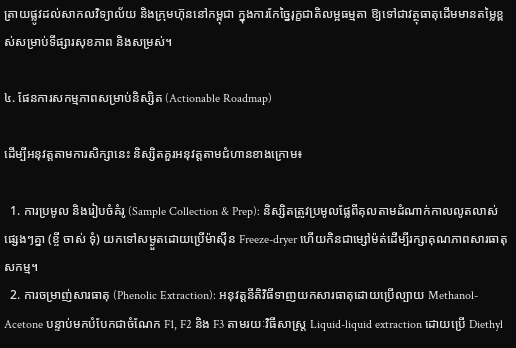ត្រាយផ្លូវដល់សាកលវិទ្យាល័យ និងក្រុមហ៊ុននៅកម្ពុជា ក្នុងការកែច្នៃរុក្ខជាតិលម្អធម្មតា ឱ្យទៅជាវត្ថុធាតុដើមមានតម្លៃខ្ពស់សម្រាប់ទីផ្សារសុខភាព និងសម្រស់។

៤. ផែនការសកម្មភាពសម្រាប់និស្សិត (Actionable Roadmap)

ដើម្បីអនុវត្តតាមការសិក្សានេះ និស្សិតគួរអនុវត្តតាមជំហានខាងក្រោម៖

  1. ការប្រមូល និងរៀបចំគំរូ (Sample Collection & Prep): និស្សិតត្រូវប្រមូលផ្លែពីគុលតាមដំណាក់កាលលូតលាស់ផ្សេងៗគ្នា (ខ្ចី ចាស់ ទុំ) យកទៅសម្ងួតដោយប្រើម៉ាស៊ីន Freeze-dryer ហើយកិនជាម្សៅម៉ត់ដើម្បីរក្សាគុណភាពសារធាតុសកម្ម។
  2. ការចម្រាញ់សារធាតុ (Phenolic Extraction): អនុវត្តនីតិវិធីទាញយកសារធាតុដោយប្រើល្បាយ Methanol-Acetone បន្ទាប់មកបំបែកជាចំណែក F1, F2 និង F3 តាមរយៈវិធីសាស្ត្រ Liquid-liquid extraction ដោយប្រើ Diethyl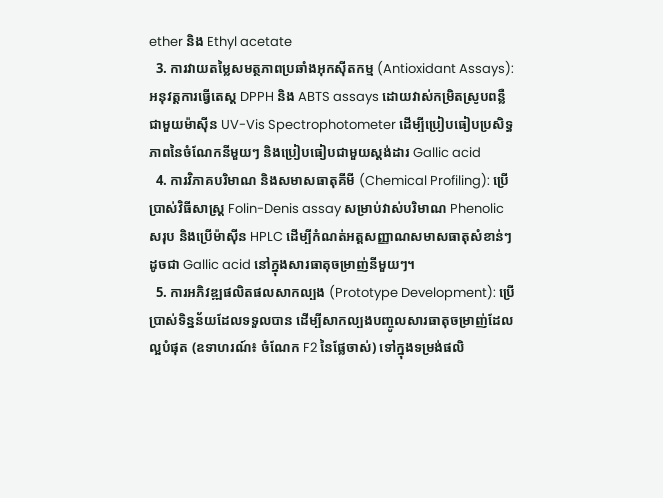ether និង Ethyl acetate
  3. ការវាយតម្លៃសមត្ថភាពប្រឆាំងអុកស៊ីតកម្ម (Antioxidant Assays): អនុវត្តការធ្វើតេស្ត DPPH និង ABTS assays ដោយវាស់កម្រិតស្រូបពន្លឺជាមួយម៉ាស៊ីន UV-Vis Spectrophotometer ដើម្បីប្រៀបធៀបប្រសិទ្ធភាពនៃចំណែកនីមួយៗ និងប្រៀបធៀបជាមួយស្តង់ដារ Gallic acid
  4. ការវិភាគបរិមាណ និងសមាសធាតុគីមី (Chemical Profiling): ប្រើប្រាស់វិធីសាស្ត្រ Folin-Denis assay សម្រាប់វាស់បរិមាណ Phenolic សរុប និងប្រើម៉ាស៊ីន HPLC ដើម្បីកំណត់អត្តសញ្ញាណសមាសធាតុសំខាន់ៗដូចជា Gallic acid នៅក្នុងសារធាតុចម្រាញ់នីមួយៗ។
  5. ការអភិវឌ្ឍផលិតផលសាកល្បង (Prototype Development): ប្រើប្រាស់ទិន្នន័យដែលទទួលបាន ដើម្បីសាកល្បងបញ្ចូលសារធាតុចម្រាញ់ដែលល្អបំផុត (ឧទាហរណ៍៖ ចំណែក F2 នៃផ្លែចាស់) ទៅក្នុងទម្រង់ផលិ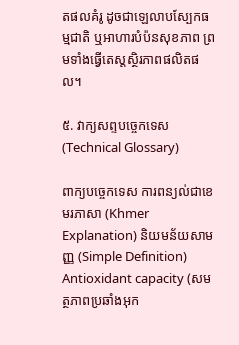តផលគំរូ ដូចជាឡេលាបស្បែកធម្មជាតិ ឬអាហារបំប៉នសុខភាព ព្រមទាំងធ្វើតេស្តស្ថិរភាពផលិតផល។

៥. វាក្យសព្ទបច្ចេកទេស (Technical Glossary)

ពាក្យបច្ចេកទេស ការពន្យល់ជាខេមរភាសា (Khmer Explanation) និយមន័យសាមញ្ញ (Simple Definition)
Antioxidant capacity (សមត្ថភាពប្រឆាំងអុក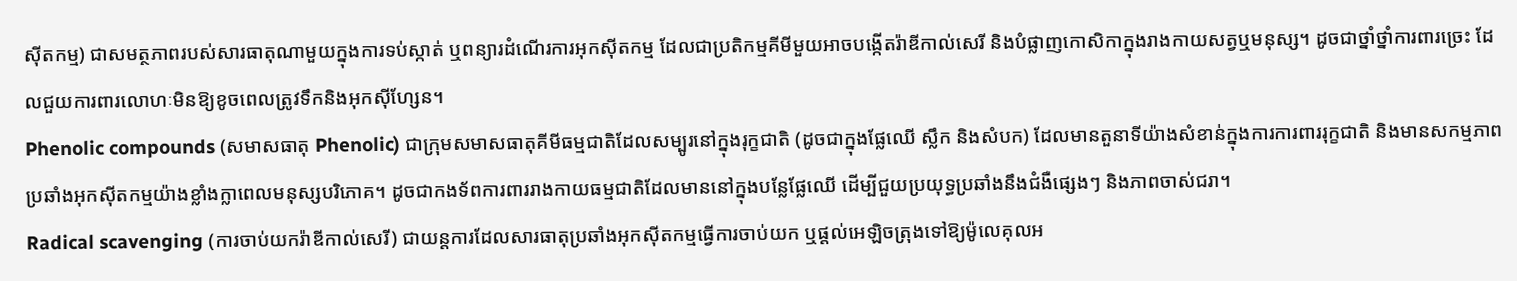ស៊ីតកម្ម) ជាសមត្ថភាពរបស់សារធាតុណាមួយក្នុងការទប់ស្កាត់ ឬពន្យារដំណើរការអុកស៊ីតកម្ម ដែលជាប្រតិកម្មគីមីមួយអាចបង្កើតរ៉ាឌីកាល់សេរី និងបំផ្លាញកោសិកាក្នុងរាងកាយសត្វឬមនុស្ស។ ដូចជាថ្នាំថ្នាំការពារច្រេះ ដែលជួយការពារលោហៈមិនឱ្យខូចពេលត្រូវទឹកនិងអុកស៊ីហ្សែន។
Phenolic compounds (សមាសធាតុ Phenolic) ជាក្រុមសមាសធាតុគីមីធម្មជាតិដែលសម្បូរនៅក្នុងរុក្ខជាតិ (ដូចជាក្នុងផ្លែឈើ ស្លឹក និងសំបក) ដែលមានតួនាទីយ៉ាងសំខាន់ក្នុងការការពាររុក្ខជាតិ និងមានសកម្មភាពប្រឆាំងអុកស៊ីតកម្មយ៉ាងខ្លាំងក្លាពេលមនុស្សបរិភោគ។ ដូចជាកងទ័ពការពាររាងកាយធម្មជាតិដែលមាននៅក្នុងបន្លែផ្លែឈើ ដើម្បីជួយប្រយុទ្ធប្រឆាំងនឹងជំងឺផ្សេងៗ និងភាពចាស់ជរា។
Radical scavenging (ការចាប់យករ៉ាឌីកាល់សេរី) ជាយន្តការដែលសារធាតុប្រឆាំងអុកស៊ីតកម្មធ្វើការចាប់យក ឬផ្តល់អេឡិចត្រុងទៅឱ្យម៉ូលេគុលអ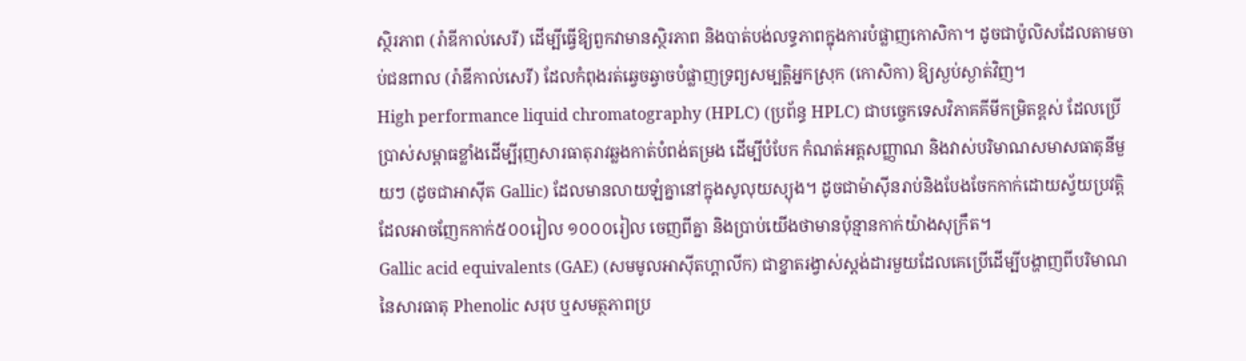ស្ថិរភាព (រ៉ាឌីកាល់សេរី) ដើម្បីធ្វើឱ្យពួកវាមានស្ថិរភាព និងបាត់បង់លទ្ធភាពក្នុងការបំផ្លាញកោសិកា។ ដូចជាប៉ូលិសដែលតាមចាប់ជនពាល (រ៉ាឌីកាល់សេរី) ដែលកំពុងរត់ឆ្វេចឆ្វាចបំផ្លាញទ្រព្យសម្បត្តិអ្នកស្រុក (កោសិកា) ឱ្យស្ងប់ស្ងាត់វិញ។
High performance liquid chromatography (HPLC) (ប្រព័ន្ធ HPLC) ជាបច្ចេកទេសវិភាគគីមីកម្រិតខ្ពស់ ដែលប្រើប្រាស់សម្ពាធខ្លាំងដើម្បីរុញសារធាតុរាវឆ្លងកាត់បំពង់តម្រង ដើម្បីបំបែក កំណត់អត្តសញ្ញាណ និងវាស់បរិមាណសមាសធាតុនីមួយៗ (ដូចជាអាស៊ីត Gallic) ដែលមានលាយឡំគ្នានៅក្នុងសូលុយស្យុង។ ដូចជាម៉ាស៊ីនរាប់និងបែងចែកកាក់ដោយស្វ័យប្រវត្តិ ដែលអាចញែកកាក់៥០០រៀល ១០០០រៀល ចេញពីគ្នា និងប្រាប់យើងថាមានប៉ុន្មានកាក់យ៉ាងសុក្រឹត។
Gallic acid equivalents (GAE) (សមមូលអាស៊ីតហ្គាលីក) ជាខ្នាតរង្វាស់ស្តង់ដារមួយដែលគេប្រើដើម្បីបង្ហាញពីបរិមាណនៃសារធាតុ Phenolic សរុប ឬសមត្ថភាពប្រ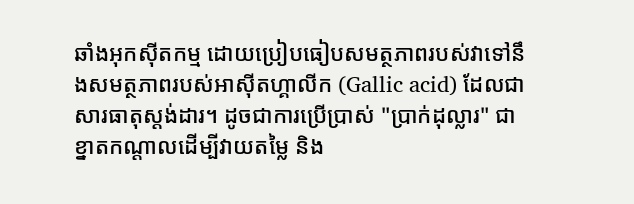ឆាំងអុកស៊ីតកម្ម ដោយប្រៀបធៀបសមត្ថភាពរបស់វាទៅនឹងសមត្ថភាពរបស់អាស៊ីតហ្គាលីក (Gallic acid) ដែលជាសារធាតុស្តង់ដារ។ ដូចជាការប្រើប្រាស់ "ប្រាក់ដុល្លារ" ជាខ្នាតកណ្តាលដើម្បីវាយតម្លៃ និង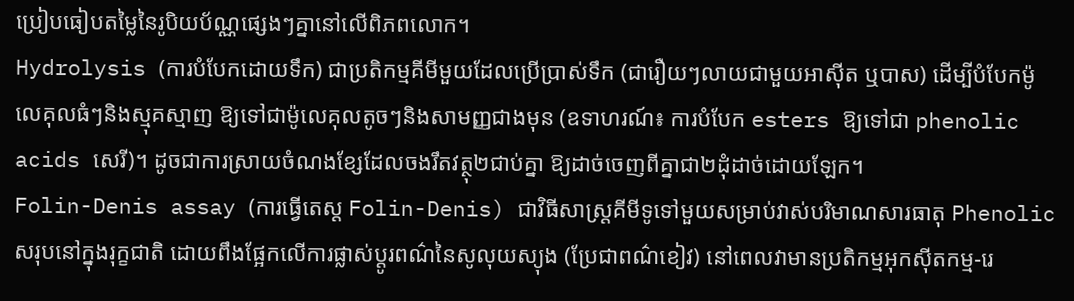ប្រៀបធៀបតម្លៃនៃរូបិយប័ណ្ណផ្សេងៗគ្នានៅលើពិភពលោក។
Hydrolysis (ការបំបែកដោយទឹក) ជាប្រតិកម្មគីមីមួយដែលប្រើប្រាស់ទឹក (ជារឿយៗលាយជាមួយអាស៊ីត ឬបាស) ដើម្បីបំបែកម៉ូលេគុលធំៗនិងស្មុគស្មាញ ឱ្យទៅជាម៉ូលេគុលតូចៗនិងសាមញ្ញជាងមុន (ឧទាហរណ៍៖ ការបំបែក esters ឱ្យទៅជា phenolic acids សេរី)។ ដូចជាការស្រាយចំណងខ្សែដែលចងរឹតវត្ថុ២ជាប់គ្នា ឱ្យដាច់ចេញពីគ្នាជា២ដុំដាច់ដោយឡែក។
Folin-Denis assay (ការធ្វើតេស្ត Folin-Denis) ជាវិធីសាស្ត្រគីមីទូទៅមួយសម្រាប់វាស់បរិមាណសារធាតុ Phenolic សរុបនៅក្នុងរុក្ខជាតិ ដោយពឹងផ្អែកលើការផ្លាស់ប្តូរពណ៌នៃសូលុយស្យុង (ប្រែជាពណ៌ខៀវ) នៅពេលវាមានប្រតិកម្មអុកស៊ីតកម្ម-រេ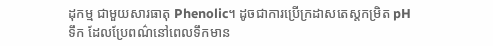ដុកម្ម ជាមួយសារធាតុ Phenolic។ ដូចជាការប្រើក្រដាសតេស្តកម្រិត pH ទឹក ដែលប្រែពណ៌នៅពេលទឹកមាន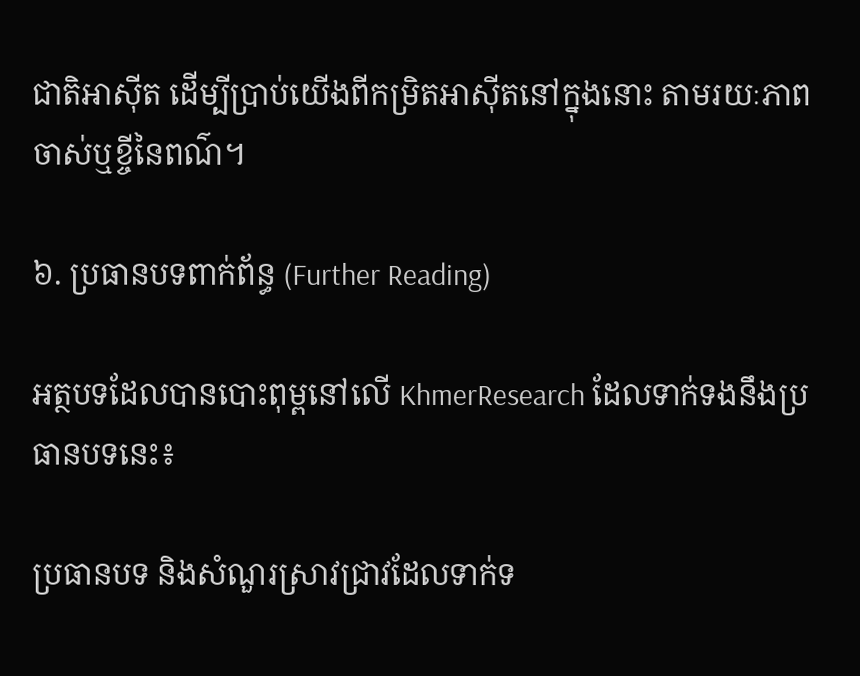ជាតិអាស៊ីត ដើម្បីប្រាប់យើងពីកម្រិតអាស៊ីតនៅក្នុងនោះ តាមរយៈភាពចាស់ឬខ្ចីនៃពណ៌។

៦. ប្រធានបទពាក់ព័ន្ធ (Further Reading)

អត្ថបទដែលបានបោះពុម្ពនៅលើ KhmerResearch ដែលទាក់ទងនឹងប្រធានបទនេះ៖

ប្រធានបទ និងសំណួរស្រាវជ្រាវដែលទាក់ទ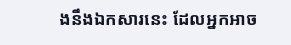ងនឹងឯកសារនេះ ដែលអ្នកអាច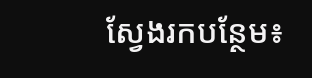ស្វែងរកបន្ថែម៖